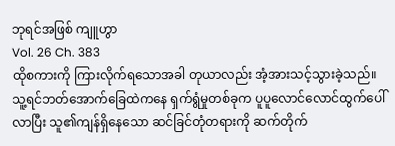ဘုရင်အဖြစ် ကျူဟွာ
Vol. 26 Ch. 383
ထိုစကားကို ကြားလိုက်ရသောအခါ တုယာလည်း အံ့အားသင့်သွားခဲ့သည်။ သူ့ရင်ဘတ်အောက်ခြေထဲကနေ ရှက်ရွံမှုတစ်ခုက ပူပူလောင်လောင်ထွက်ပေါ်လာပြီး သူ၏ကျန်ရှိနေသော ဆင်ခြင်တုံတရားကို ဆက်တိုက်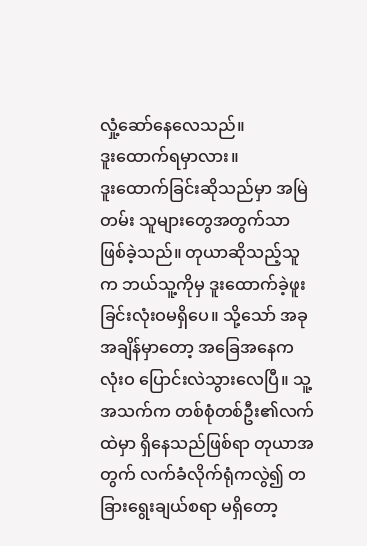လှုံ့ဆော်နေလေသည်။
ဒူးထောက်ရမှာလား။
ဒူးထောက်ခြင်းဆိုသည်မှာ အမြဲတမ်း သူများတွေအတွက်သာ ဖြစ်ခဲ့သည်။ တုယာဆိုသည့်သူက ဘယ်သူ့ကိုမှ ဒူးထောက်ခဲ့ဖူးခြင်းလုံးဝမရှိပေ။ သို့သော် အခုအချိန်မှာတော့ အခြေအနေက လုံးဝ ပြောင်းလဲသွားလေပြီ။ သူ့အသက်က တစ်စုံတစ်ဦး၏လက်ထဲမှာ ရှိနေသည်ဖြစ်ရာ တုယာအတွက် လက်ခံလိုက်ရုံကလွဲ၍ တခြားရွေးချယ်စရာ မရှိတော့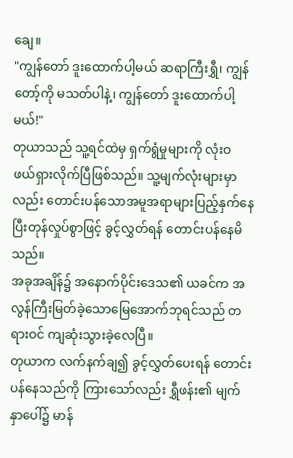ချေ။
"ကျွန်တော် ဒူးထောက်ပါ့မယ် ဆရာကြီးရွှီ၊ ကျွန်တော့်ကို မသတ်ပါနဲ့၊ ကျွန်တော် ဒူးထောက်ပါ့မယ်!"
တုယာသည် သူ့ရင်ထဲမှ ရှက်ရွံမှုများကို လုံးဝ ဖယ်ရှားလိုက်ပြီဖြစ်သည်။ သူ့မျက်လုံးများမှာလည်း တောင်းပန်သောအမူအရာများပြည့်နှက်နေပြီးတုန်လှုပ်စွာဖြင့် ခွင့်လွှတ်ရန် တောင်းပန်နေမိသည်။
အခုအချိန်၌ အနောက်ပိုင်းဒေသ၏ ယခင်က အလွန်ကြီးမြတ်ခဲ့သောမြေအောက်ဘုရင်သည် တရားဝင် ကျဆုံးသွားခဲ့လေပြီ။
တုယာက လက်နက်ချ၍ ခွင့်လွှတ်ပေးရန် တောင်းပန်နေသည်ကို ကြားသော်လည်း ရွှီဖန်း၏ မျက်နှာပေါ်၌ မာန်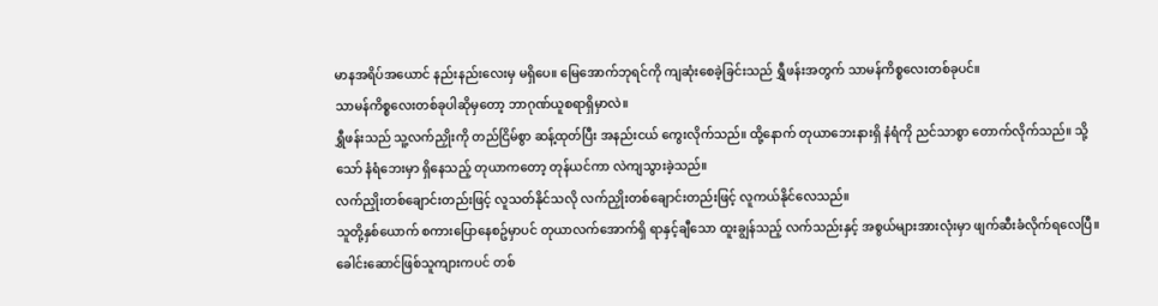မာနအရိပ်အယောင် နည်းနည်းလေးမှ မရှိပေ။ မြေအောက်ဘုရင်ကို ကျဆုံးစေခဲ့ခြင်းသည် ရွှီဖန်းအတွက် သာမန်ကိစ္စလေးတစ်ခုပင်။
သာမန်ကိစ္စလေးတစ်ခုပါဆိုမှတော့ ဘာဂုဏ်ယူစရာရှိမှာလဲ။
ရွှီဖန်းသည် သူ့လက်ညှိုးကို တည်ငြိမ်စွာ ဆန့်ထုတ်ပြီး အနည်းငယ် ကွေးလိုက်သည်။ ထို့နောက် တုယာဘေးနားရှိ နံရံကို ညင်သာစွာ တောက်လိုက်သည်။ သို့သော် နံရံဘေးမှာ ရှိနေသည့် တုယာကတော့ တုန်ယင်ကာ လဲကျသွားခဲ့သည်။
လက်ညှိုးတစ်ချောင်းတည်းဖြင့် လူသတ်နိုင်သလို လက်ညှိုးတစ်ချောင်းတည်းဖြင့် လူကယ်နိုင်လေသည်။
သူတို့နှစ်ယောက် စကားပြောနေစဥ်မှာပင် တုယာလက်အောက်ရှိ ရာနှင့်ချီသော ထူးချွန်သည့် လက်သည်းနှင့် အစွယ်များအားလုံးမှာ ဖျက်ဆီးခံလိုက်ရလေပြီ။ ခေါင်းဆောင်ဖြစ်သူကျားကပင် တစ်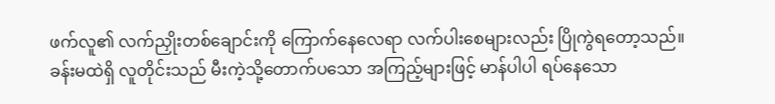ဖက်လူ၏ လက်ညှိုးတစ်ချောင်းကို ကြောက်နေလေရာ လက်ပါးစေများလည်း ပြိုကွဲရတော့သည်။
ခန်းမထဲရှိ လူတိုင်းသည် မီးကဲ့သို့တောက်ပသော အကြည့်များဖြင့် မာန်ပါပါ ရပ်နေသော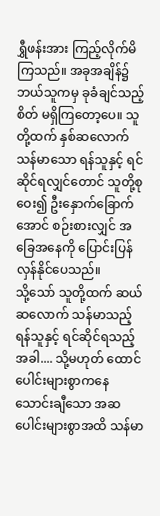ရွှီဖန်းအား ကြည့်လိုက်မိကြသည်။ အခုအချိန်၌ ဘယ်သူကမှ ခုခံချင်သည့် စိတ် မရှိကြတော့ပေ။ သူတို့ထက် နှစ်ဆလောက် သန်မာသော ရန်သူနှင့် ရင်ဆိုင်ရလျှင်တောင် သူတို့စုဝေး၍ ဦးနှောက်ခြောက်အောင် စဉ်းစားလျှင် အခြေအနေကို ပြောင်းပြန်လှန်နိုင်ပေသည်။
သို့သော် သူတို့ထက် ဆယ်ဆလောက် သန်မာသည့် ရန်သူနှင့် ရင်ဆိုင်ရသည့်အခါ.... သို့မဟုတ် ထောင်ပေါင်းများစွာကနေ သောင်းချီသော အဆပေါင်းများစွာအထိ သန်မာ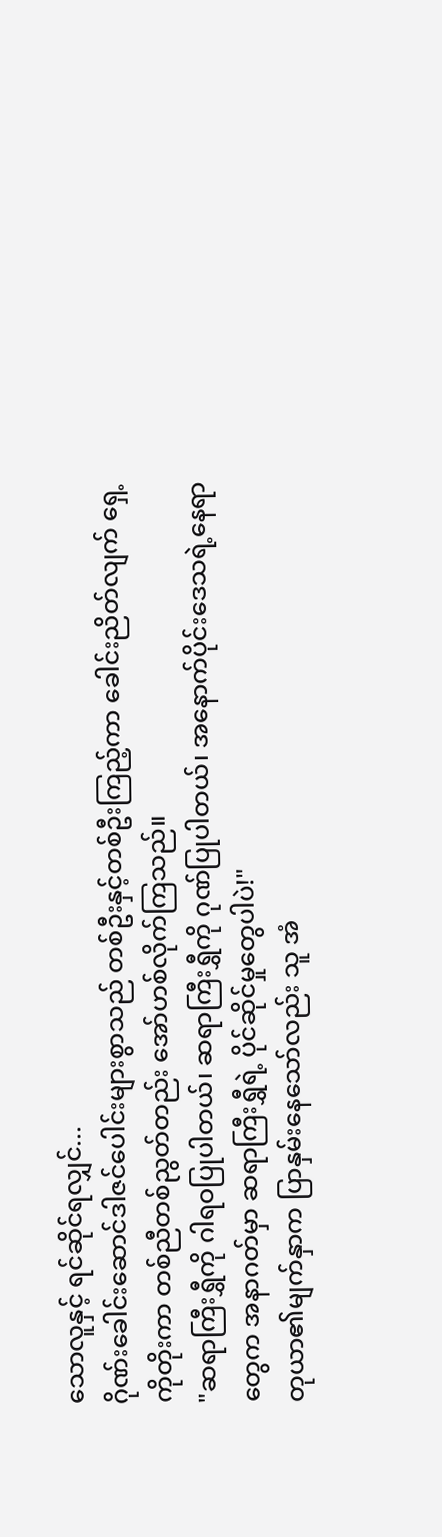သောလူနှင့် ရင်ဆိုင်ရလျှင်...
ဂိုဏ်းခေါင်းဆောင်ဒါဇင်ပေါင်းများစွာသည် တစ်ဦးနှင့်တစ်ဦးကြည့်ကာ ခေါင်းညိတ်လျက် ရှေ့ကိုတိုးကာ တစ်ညီတစ်ညွတ်တည်း အော်ဟစ်လိုက်ကြသည်။
"ဆရာကြီးရွှီကို ဂါရဝပြုပါတယ်၊ ဆရာကြီးရွှီကို ဂုဏ်ပြုပါတယ်၊ အနောက်ပိုင်းဒေသရဲ့နေရာတွေက အနာဂတ်မှာ ဆရာကြီးရွှီရဲ့ ပိုင်ဆိုင်မှုတွေပါပဲ!"
တုယာ၏မျက်နှာက ပြာနှမ်းနေသော်လည်း သူ အံ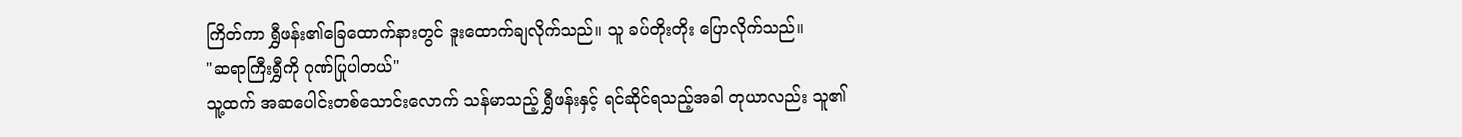ကြိတ်ကာ ရွှီဖန်း၏ခြေထောက်နားတွင် ဒူးထောက်ချလိုက်သည်။ သူ ခပ်တိုးတိုး ပြောလိုက်သည်။
"ဆရာကြီးရွှီကို ဂုဏ်ပြုပါတယ်"
သူ့ထက် အဆပေါင်းတစ်သောင်းလောက် သန်မာသည့် ရွှီဖန်းနှင့် ရင်ဆိုင်ရသည့်အခါ တုယာလည်း သူ၏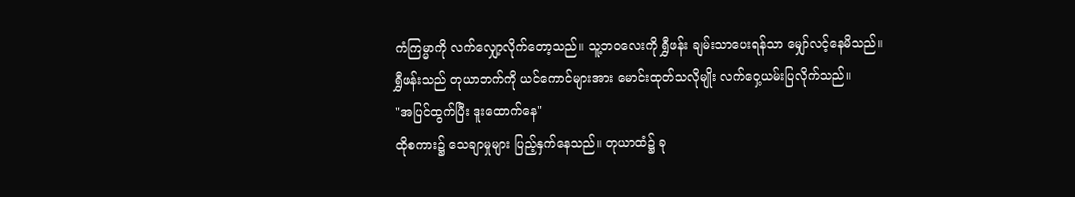ကံကြမ္မာကို လက်လျှော့လိုက်တော့သည်။ သူ့ဘဝလေးကို ရွှီဖန်း ချမ်းသာပေးရန်သာ မျှော်လင့်နေမိသည်။
ရွှီဖန်းသည် တုယာဘက်ကို ယင်ကောင်များအား မောင်းထုတ်သလိုမျိုး လက်ဝှေ့ယမ်းပြလိုက်သည်။
"အပြင်ထွက်ပြီး ဒူးထောက်နေ"
ထိုစကား၌ သေချာမှုများ ပြည့်နှက်နေသည်။ တုယာထံ၌ ခု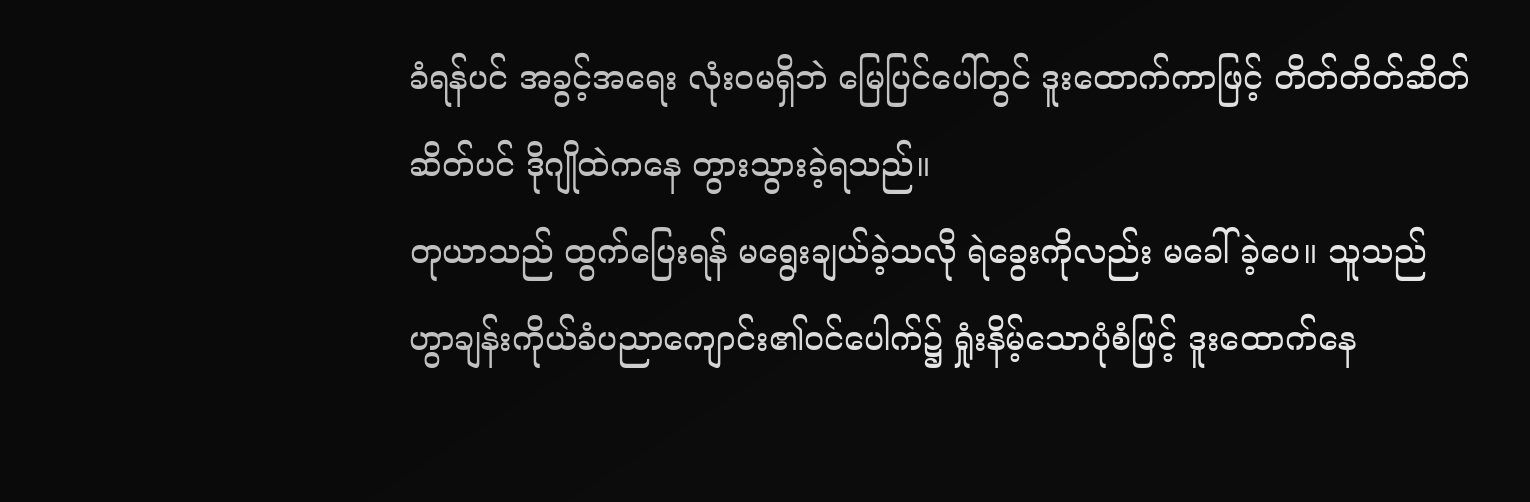ခံရန်ပင် အခွင့်အရေး လုံးဝမရှိဘဲ မြေပြင်ပေါ်တွင် ဒူးထောက်ကာဖြင့် တိတ်တိတ်ဆိတ်ဆိတ်ပင် ဒိုဂျိုထဲကနေ တွားသွားခဲ့ရသည်။
တုယာသည် ထွက်ပြေးရန် မရွေးချယ်ခဲ့သလို ရဲခွေးကိုလည်း မခေါ်ခဲ့ပေ။ သူသည် ဟွာချန်းကိုယ်ခံပညာကျောင်း၏ဝင်ပေါက်၌ ရှုံးနိမ့်သောပုံစံဖြင့် ဒူးထောက်နေ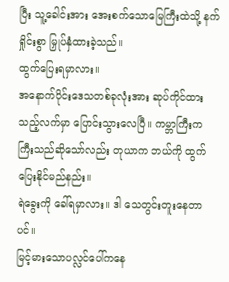ပြီး သူ့ခေါင်းအား အေးစက်သောမြေကြီးထဲသို့ နက်ရှိုင်းစွာ မြှုပ်နှံထားခဲ့သည်။
ထွက်ပြေးရမှာလား။
အနောက်ပိုင်းဒေသတစ်ခုလုံးအား ဆုပ်ကိုင်ထားသည့်လက်မှာ ပြောင်းသွားလေပြီ။ ကမ္ဘာကြီးက ကြီးသည်ဆိုသော်လည်း တုယာက ဘယ်ကို ထွက်ပြေးနိုင်မည်နည်း။
ရဲခွေးကို ခေါ်ရမှာလား။ ဒါ သေတွင်းတူးနေတာပင်။
မြင့်မားသောပလ္လင်ပေါ်ကနေ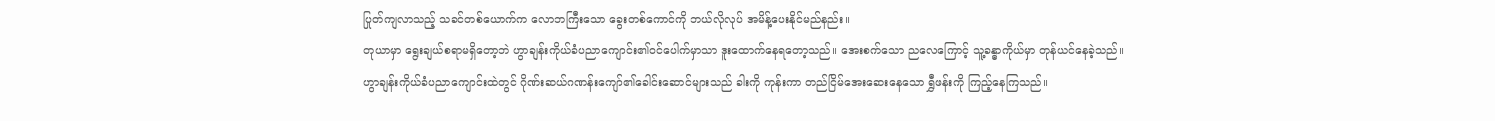ပြုတ်ကျလာသည့် သခင်တစ်ယောက်က လောဘကြီးသော ခွေးတစ်ကောင်ကို ဘယ်လိုလုပ် အမိန့်ပေးနိုင်မည်နည်း။
တုယာမှာ ရွေးချယ်စရာမရှိတော့ဘဲ ဟွာချန်းကိုယ်ခံပညာကျောင်း၏ဝင်ပေါက်မှာသာ ဒူးထောက်နေရတော့သည်။ အေးစက်သော ညလေကြောင့် သူ့ခန္ဓာကိုယ်မှာ တုန်ယင်နေခဲ့သည်။
ဟွာချန်းကိုယ်ခံပညာကျောင်းထဲတွင် ဂိုဏ်းဆယ်ဂဏန်းကျော်၏ခေါင်းဆောင်များသည် ခါးကို ကုန်းကာ တည်ငြိမ်အေးဆေးနေသော ရွှီဖန်းကို ကြည့်နေကြသည်။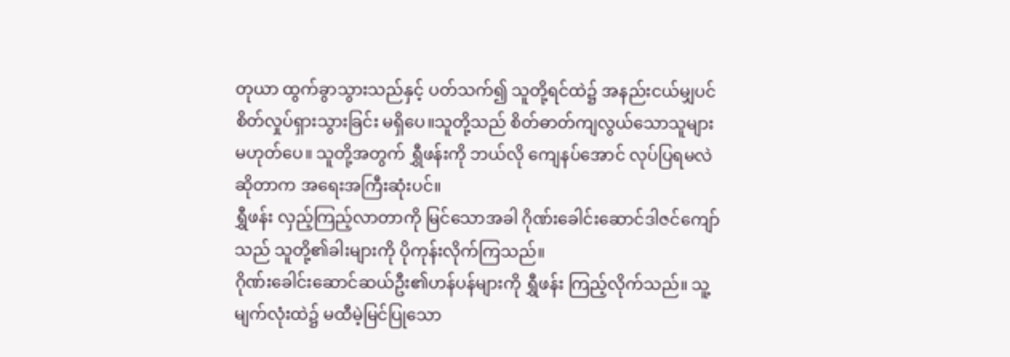တုယာ ထွက်ခွာသွားသည်နှင့် ပတ်သက်၍ သူတို့ရင်ထဲ၌ အနည်းငယ်မျှပင် စိတ်လှုပ်ရှားသွားခြင်း မရှိပေ။သူတို့သည် စိတ်ဓာတ်ကျလွယ်သောသူများ မဟုတ်ပေ။ သူတို့အတွက် ရွှီဖန်းကို ဘယ်လို ကျေနပ်အောင် လုပ်ပြရမလဲဆိုတာက အရေးအကြီးဆုံးပင်။
ရွှီဖန်း လှည့်ကြည့်လာတာကို မြင်သောအခါ ဂိုဏ်းခေါင်းဆောင်ဒါဇင်ကျော်သည် သူတို့၏ခါးများကို ပိုကုန်းလိုက်ကြသည်။
ဂိုဏ်းခေါင်းဆောင်ဆယ်ဦး၏ဟန်ပန်များကို ရွှီဖန်း ကြည့်လိုက်သည်။ သူ့မျက်လုံးထဲ၌ မထီမဲ့မြင်ပြုသော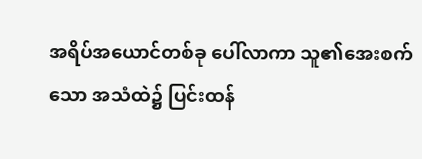အရိပ်အယောင်တစ်ခု ပေါ်လာကာ သူ၏အေးစက်သော အသံထဲ၌ ပြင်းထန်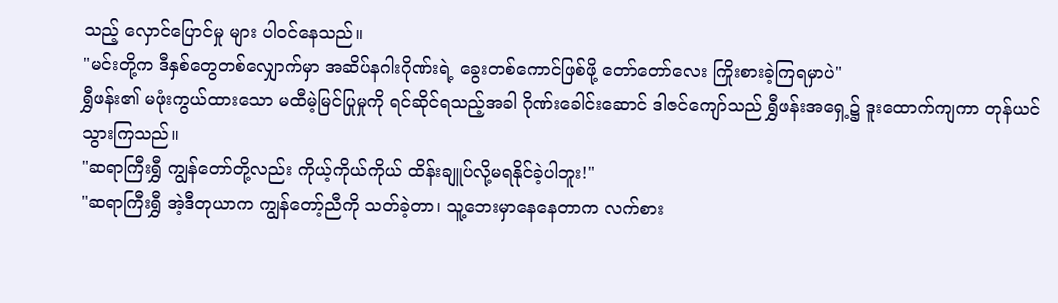သည့် လှောင်ပြောင်မှု များ ပါဝင်နေသည်။
"မင်းတို့က ဒီနှစ်တွေတစ်လျှောက်မှာ အဆိပ်နဂါးဂိုဏ်းရဲ့ ခွေးတစ်ကောင်ဖြစ်ဖို့ တော်တော်လေး ကြိုးစားခဲ့ကြရမှာပဲ"
ရွှီဖန်း၏ မဖုံးကွယ်ထားသော မထီမဲ့မြင်ပြုမှုကို ရင်ဆိုင်ရသည့်အခါ ဂိုဏ်းခေါင်းဆောင် ဒါဇင်ကျော်သည် ရွှီဖန်းအရှေ့၌ ဒူးထောက်ကျကာ တုန်ယင်သွားကြသည်။
"ဆရာကြီးရွှီ ကျွန်တော်တို့လည်း ကိုယ့်ကိုယ်ကိုယ် ထိန်းချူပ်လို့မရနိုင်ခဲ့ပါဘူး!"
"ဆရာကြီးရွှီ အဲ့ဒီတုယာက ကျွန်တော့်ညီကို သတ်ခဲ့တာ၊ သူ့ဘေးမှာနေနေတာက လက်စား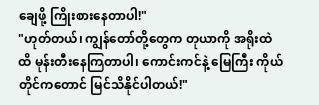ချေဖို့ ကြိုးစားနေတာပါ!"
"ဟုတ်တယ်၊ ကျွန်တော်တို့တွေက တုယာကို အရိုးထဲထိ မုန်းတီးနေကြတာပါ၊ ကောင်းကင်နဲ့ မြေကြီး ကိုယ်တိုင်ကတောင် မြင်သိနိုင်ပါတယ်!"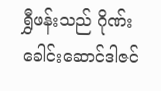ရွှီဖန်းသည် ဂိုဏ်းခေါင်းဆောင်ဒါဇင်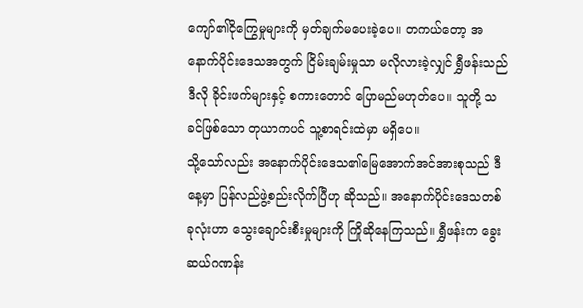ကျော်၏ငိုကြွေမှုများကို မှတ်ချက်မပေးခဲ့ပေ။ တကယ်တော့ အနောက်ပိုင်းဒေသအတွက် ငြိမ်းချမ်းမှုသာ မလိုလားခဲ့လျှင် ရွှီဖန်းသည် ဒီလို ခိုင်းဖက်များနှင့် စကားတောင် ပြောမည်မဟုတ်ပေ။ သူတို့ သခင်ဖြစ်သော တုယာကပင် သူ့စာရင်းထဲမှာ မရှိပေ။
သို့သော်လည်း အနောက်ပိုင်းဒေသ၏မြေအောက်အင်အားစုသည် ဒီနေ့မှာ ပြန်လည်ဖွဲ့စည်းလိုက်ပြီဟု ဆိုသည်။ အနောက်ပိုင်းဒေသတစ်ခုလုံးဟာ သွေးချောင်းစီးမှုများကို ကြိုဆိုနေကြသည်။ ရွှီဖန်းက ခွေးဆယ်ဂဏန်း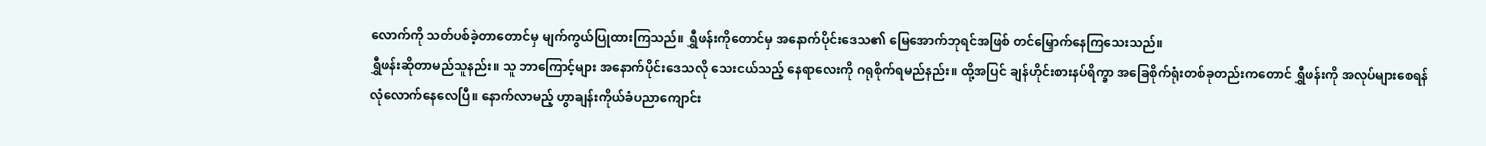လောက်ကို သတ်ပစ်ခဲ့တာတောင်မှ မျက်ကွယ်ပြုထားကြသည်။ ရွှီဖန်းကိုတောင်မှ အနောက်ပိုင်းဒေသ၏ မြေအောက်ဘုရင်အဖြစ် တင်မြှောက်နေကြသေးသည်။
ရွှီဖန်းဆိုတာမည်သူနည်း။ သူ ဘာကြောင့်များ အနောက်ပိုင်းဒေသလို သေးငယ်သည့် နေရာလေးကို ဂရုစိုက်ရမည်နည်း။ ထို့အပြင် ချန်ဟိုင်းစားနပ်ရိက္ခာ အခြေစိုက်ရုံးတစ်ခုတည်းကတောင် ရွှီဖန်းကို အလုပ်များစေရန် လုံလောက်နေလေပြီ။ နောက်လာမည့် ဟွာချန်းကိုယ်ခံပညာကျောင်း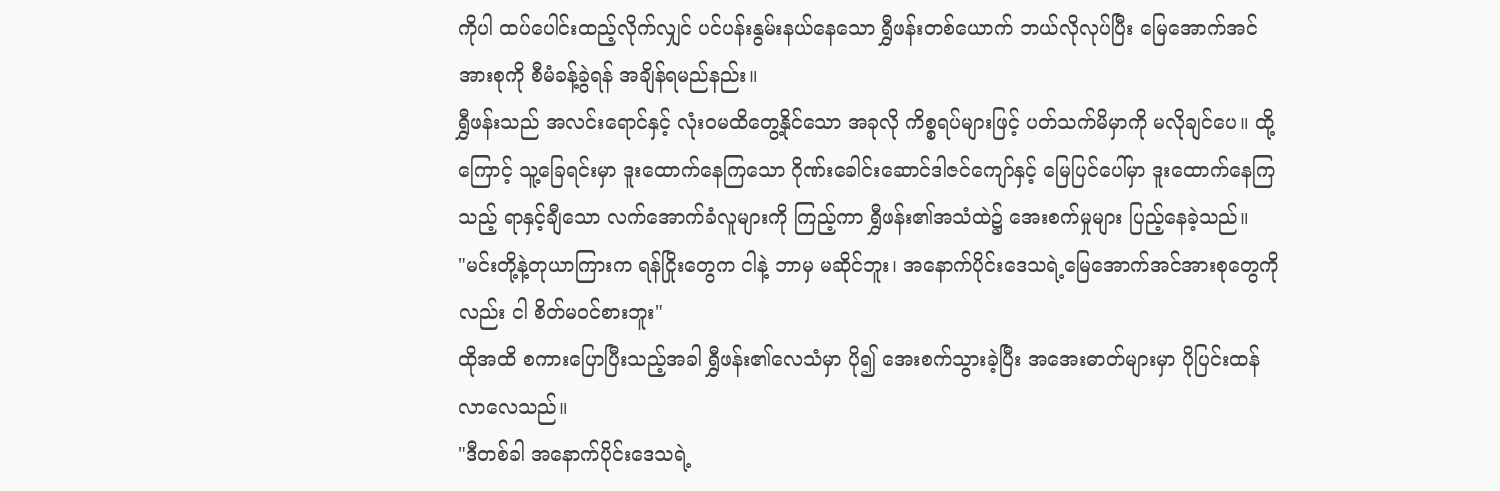ကိုပါ ထပ်ပေါင်းထည့်လိုက်လျှင် ပင်ပန်းနွမ်းနယ်နေသော ရွှီဖန်းတစ်ယောက် ဘယ်လိုလုပ်ပြီး မြေအောက်အင်အားစုကို စီမံခန့်ခွဲရန် အချိန်ရမည်နည်း။
ရွှီဖန်းသည် အလင်းရောင်နှင့် လုံးဝမထိတွေ့နိုင်သော အခုလို ကိစ္စရပ်များဖြင့် ပတ်သက်မိမှာကို မလိုချင်ပေ။ ထို့ကြောင့် သူ့ခြေရင်းမှာ ဒူးထောက်နေကြသော ဂိုဏ်းခေါင်းဆောင်ဒါဇင်ကျော်နှင့် မြေပြင်ပေါ်မှာ ဒူးထောက်နေကြသည့် ရာနှင့်ချီသော လက်အောက်ခံလူများကို ကြည့်ကာ ရွှီဖန်း၏အသံထဲ၌ အေးစက်မှုများ ပြည့်နေခဲ့သည်။
"မင်းတို့နဲ့တုယာကြားက ရန်ငြိုးတွေက ငါနဲ့ ဘာမှ မဆိုင်ဘူး၊ အနောက်ပိုင်းဒေသရဲ့မြေအောက်အင်အားစုတွေကိုလည်း ငါ စိတ်မဝင်စားဘူး"
ထိုအထိ စကားပြောပြီးသည့်အခါ ရွှီဖန်း၏လေသံမှာ ပို၍ အေးစက်သွားခဲ့ပြီး အအေးဓာတ်များမှာ ပိုပြင်းထန်လာလေသည်။
"ဒီတစ်ခါ အနောက်ပိုင်းဒေသရဲ့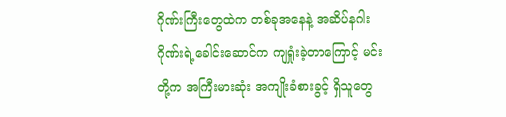ဂိုဏ်းကြီးတွေထဲက တစ်ခုအနေနဲ့ အဆိပ်နဂါးဂိုဏ်းရဲ့ခေါင်းဆောင်က ကျရှုံးခဲ့တာကြောင့် မင်းတို့က အကြီးမားဆုံး အကျိုးခံစားခွင့် ရှိသူတွေ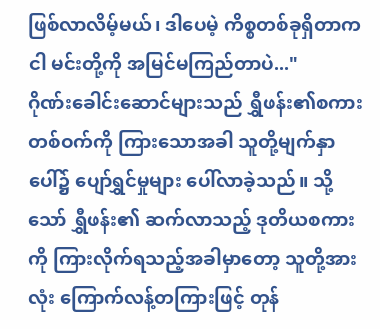ဖြစ်လာလိမ့်မယ်၊ ဒါပေမဲ့ ကိစ္စတစ်ခုရှိတာက ငါ မင်းတို့ကို အမြင်မကြည်တာပဲ..."
ဂိုဏ်းခေါင်းဆောင်များသည် ရွှီဖန်း၏စကားတစ်ဝက်ကို ကြားသောအခါ သူတို့မျက်နှာပေါ်၌ ပျော်ရွှင်မှုများ ပေါ်လာခဲ့သည်။ သို့သော် ရွှီဖန်း၏ ဆက်လာသည့် ဒုတိယစကားကို ကြားလိုက်ရသည့်အခါမှာတော့ သူတို့အားလုံး ကြောက်လန့်တကြားဖြင့် တုန်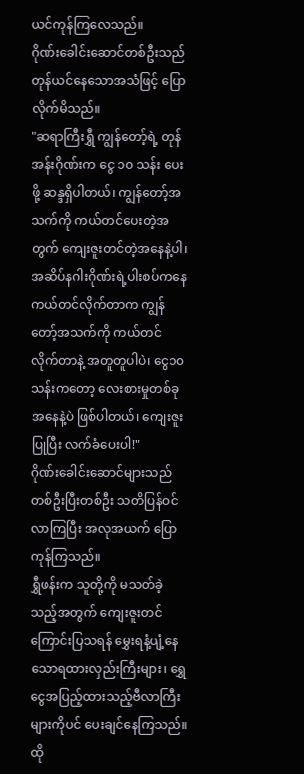ယင်ကုန်ကြလေသည်။
ဂိုဏ်းခေါင်းဆောင်တစ်ဦးသည် တုန်ယင်နေသောအသံဖြင့် ပြောလိုက်မိသည်။
"ဆရာကြီးရွှီ ကျွန်တော့်ရဲ့ တုန်အန်းဂိုဏ်းက ငွေ ၁၀ သန်း ပေးဖို့ ဆန္ဒရှိပါတယ်၊ ကျွန်တော့်အသက်ကို ကယ်တင်ပေးတဲ့အတွက် ကျေးဇူးတင်တဲ့အနေနဲ့ပါ၊ အဆိပ်နဂါးဂိုဏ်းရဲ့ပါးစပ်ကနေ ကယ်တင်လိုက်တာက ကျွန်တော့်အသက်ကို ကယ်တင်လိုက်တာနဲ့ အတူတူပါပဲ၊ ငွေ၁၀သန်းကတော့ လေးစားမှုတစ်ခုအနေနဲ့ပဲ ဖြစ်ပါတယ်၊ ကျေးဇူးပြုပြီး လက်ခံပေးပါ!"
ဂိုဏ်းခေါင်းဆောင်များသည် တစ်ဦးပြီးတစ်ဦး သတိပြန်ဝင်လာကြပြီး အလုအယက် ပြောကုန်ကြသည်။
ရွှီဖန်းက သူတို့ကို မသတ်ခဲ့သည့်အတွက် ကျေးဇူးတင်ကြောင်းပြသရန် မွှေးရနံ့ပျံ့နေသောရထားလှည်းကြီးများ၊ ရွှေငွေအပြည့်ထားသည့်ဗီလာကြီးများကိုပင် ပေးချင်နေကြသည်။
ထို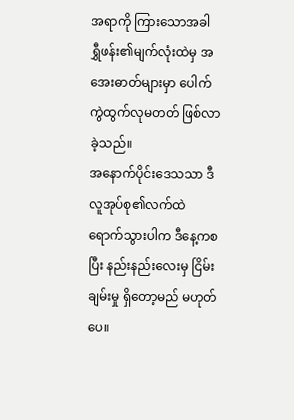အရာကို ကြားသောအခါ ရွှီဖန်း၏မျက်လုံးထဲမှ အအေးဓာတ်များမှာ ပေါက်ကွဲထွက်လုမတတ် ဖြစ်လာခဲ့သည်။
အနောက်ပိုင်းဒေသသာ ဒီလူအုပ်စု၏လက်ထဲ ရောက်သွားပါက ဒီနေ့ကစပြီး နည်းနည်းလေးမှ ငြိမ်းချမ်းမှု ရှိတော့မည် မဟုတ်ပေ။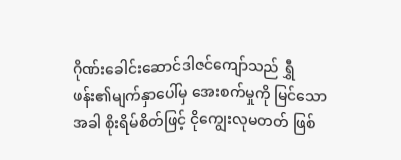ဂိုဏ်းခေါင်းဆောင်ဒါဇင်ကျော်သည် ရွှီဖန်း၏မျက်နှာပေါ်မှ အေးစက်မှုကို မြင်သောအခါ စိုးရိမ်စိတ်ဖြင့် ငိုကျွေးလုမတတ် ဖြစ်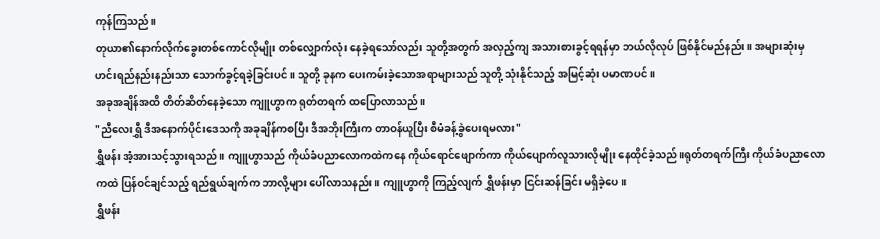ကုန်ကြသည်။
တုယာ၏နောက်လိုက်ခွေးတစ်ကောင်လိုမျိုး တစ်လျှောက်လုံး နေခဲ့ရသော်လည်း သူတို့အတွက် အလှည့်ကျ အသားစားခွင့်ရရန်မှာ ဘယ်လိုလုပ် ဖြစ်နိုင်မည်နည်း။ အများဆုံးမှ ဟင်းရည်နည်းနည်းသာ သောက်ခွင့်ရခဲ့ခြင်းပင်။ သူတို့ ခုနက ပေးကမ်းခဲ့သောအရာများသည် သူတို့ သုံးနိုင်သည့် အမြင့်ဆုံး ပမာဏပင်။
အခုအချိန်အထိ တိတ်ဆိတ်နေခဲ့သော ကျူဟွာက ရုတ်တရက် ထပြောလာသည်။
"ညီလေးရွှီ ဒီအနောက်ပိုင်းဒေသကို အခုချိန်ကစပြီး ဒီအဘိုးကြီးက တာဝန်ယူပြီး စီမံခန့်ခွဲပေးရမလား"
ရွှီဖန်း အံ့အားသင့်သွားရသည်။ ကျူဟွာသည် ကိုယ်ခံပညာလောကထဲကနေ ကိုယ်ရောင်ဖျောက်ကာ ကိုယ်ပျောက်လူသားလိုမျိုး နေထိုင်ခဲ့သည်။ရုတ်တရက်ကြီး ကိုယ်ခံပညာလောကထဲ ပြန်ဝင်ချင်သည့် ရည်ရွယ်ချက်က ဘာလို့များ ပေါ်လာသနည်း။ ကျူဟွာကို ကြည့်လျက် ရွှီဖန်းမှာ ငြင်းဆန်ခြင်း မရှိခဲ့ပေ။
ရွှီဖန်း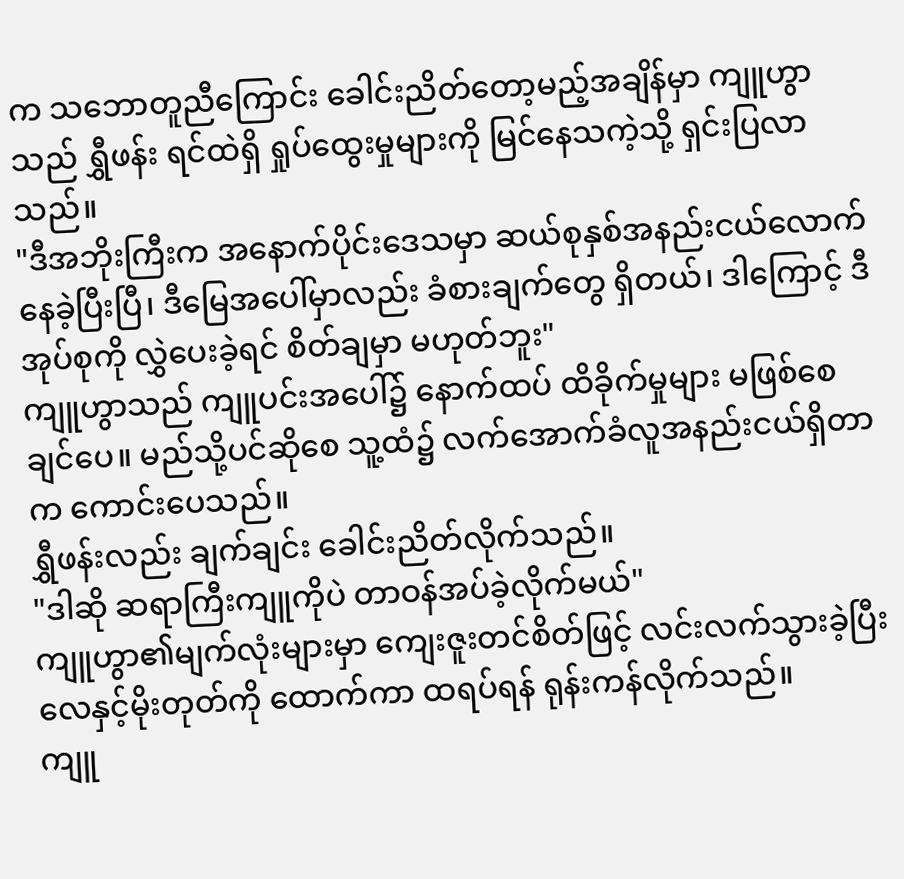က သဘောတူညီကြောင်း ခေါင်းညိတ်တော့မည့်အချိန်မှာ ကျူဟွာသည် ရွှီဖန်း ရင်ထဲရှိ ရှုပ်ထွေးမှုများကို မြင်နေသကဲ့သို့ ရှင်းပြလာသည်။
"ဒီအဘိုးကြီးက အနောက်ပိုင်းဒေသမှာ ဆယ်စုနှစ်အနည်းငယ်လောက် နေခဲ့ပြီးပြီ၊ ဒီမြေအပေါ်မှာလည်း ခံစားချက်တွေ ရှိတယ်၊ ဒါကြောင့် ဒီအုပ်စုကို လွှဲပေးခဲ့ရင် စိတ်ချမှာ မဟုတ်ဘူး"
ကျူဟွာသည် ကျူပင်းအပေါ်၌ နောက်ထပ် ထိခိုက်မှုများ မဖြစ်စေချင်ပေ။ မည်သို့ပင်ဆိုစေ သူ့ထံ၌ လက်အောက်ခံလူအနည်းငယ်ရှိတာက ကောင်းပေသည်။
ရွှီဖန်းလည်း ချက်ချင်း ခေါင်းညိတ်လိုက်သည်။
"ဒါဆို ဆရာကြီးကျူကိုပဲ တာဝန်အပ်ခဲ့လိုက်မယ်"
ကျူဟွာ၏မျက်လုံးများမှာ ကျေးဇူးတင်စိတ်ဖြင့် လင်းလက်သွားခဲ့ပြီး လေနှင့်မိုးတုတ်ကို ထောက်ကာ ထရပ်ရန် ရုန်းကန်လိုက်သည်။
ကျူ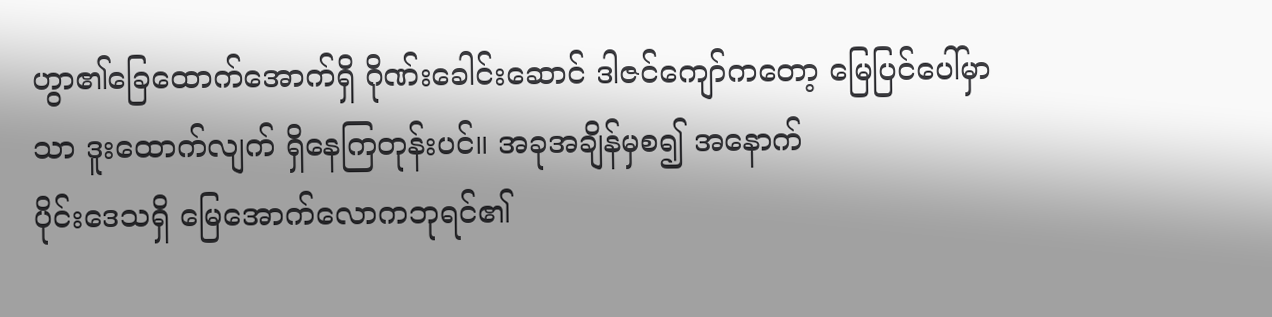ဟွာ၏ခြေထောက်အောက်ရှိ ဂိုဏ်းခေါင်းဆောင် ဒါဇင်ကျော်ကတော့ မြေပြင်ပေါ်မှာသာ ဒူးထောက်လျက် ရှိနေကြတုန်းပင်။ အခုအချိန်မှစ၍ အနောက်
ပိုင်းဒေသရှိ မြေအောက်လောကဘုရင်၏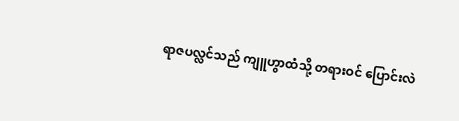ရာဇပလ္လင်သည် ကျူဟွာထံသို့ တရားဝင် ပြောင်းလဲ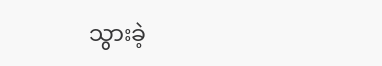သွားခဲ့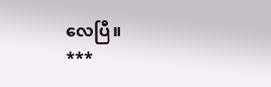လေပြီ။
***